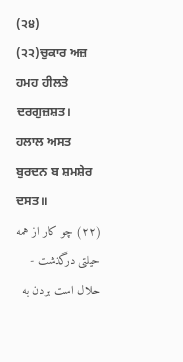(੨੪)
(੨੨)ਚੁਕਾਰ ਅਜ਼ ਹਮਹ ਹੀਲਤੇ ਦਰਗੁਜ਼ਸ਼ਤ।
ਹਲਾਲ ਅਸਤ ਬੁਰਦਨ ਬ ਸ਼ਮਸ਼ੇਰ ਦਸਤ॥
(۲٢) چو کار از همه حیلتی درگذشت - حلال است بردن به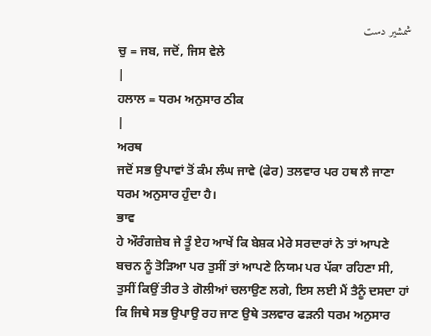شمشیر دست
ਚੁ = ਜਬ, ਜਦੋਂ, ਜਿਸ ਵੇਲੇ
|
ਹਲਾਲ = ਧਰਮ ਅਨੁਸਾਰ ਠੀਕ
|
ਅਰਥ
ਜਦੋਂ ਸਭ ਉਪਾਵਾਂ ਤੋਂ ਕੰਮ ਲੰਘ ਜਾਵੇ (ਫੇਰ) ਤਲਵਾਰ ਪਰ ਹਥ ਲੈ ਜਾਣਾ ਧਰਮ ਅਨੁਸਾਰ ਹੁੰਦਾ ਹੈ।
ਭਾਵ
ਹੇ ਔਰੰਗਜ਼ੇਬ ਜੇ ਤੂੰ ਏਹ ਆਖੇਂ ਕਿ ਬੇਸ਼ਕ ਮੇਰੇ ਸਰਦਾਰਾਂ ਨੇ ਤਾਂ ਆਪਣੇ ਬਚਨ ਨੂੰ ਤੋੜਿਆ ਪਰ ਤੁਸੀਂ ਤਾਂ ਆਪਣੇ ਨਿਯਮ ਪਰ ਪੱਕਾ ਰਹਿਣਾ ਸੀ, ਤੁਸੀਂ ਕਿਉਂ ਤੀਰ ਤੇ ਗੋਲੀਆਂ ਚਲਾਉਣ ਲਗੇ, ਇਸ ਲਈ ਮੈਂ ਤੈਨੂੰ ਦਸਦਾ ਹਾਂ ਕਿ ਜਿਥੇ ਸਭ ਉਪਾਉ ਰਹ ਜਾਣ ਉਥੇ ਤਲਵਾਰ ਫੜਨੀ ਧਰਮ ਅਨੁਸਾਰ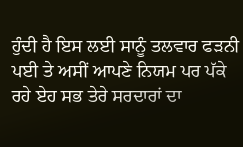ਹੁੰਦੀ ਹੈ ਇਸ ਲਈ ਸਾਨੂੰ ਤਲਵਾਰ ਫੜਨੀ ਪਈ ਤੇ ਅਸੀਂ ਆਪਣੇ ਨਿਯਮ ਪਰ ਪੱਕੇ ਰਹੇ ਏਹ ਸਭ ਤੇਰੇ ਸਰਦਾਰਾਂ ਦਾ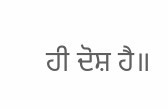ਹੀ ਦੋਸ਼ ਹੈ॥